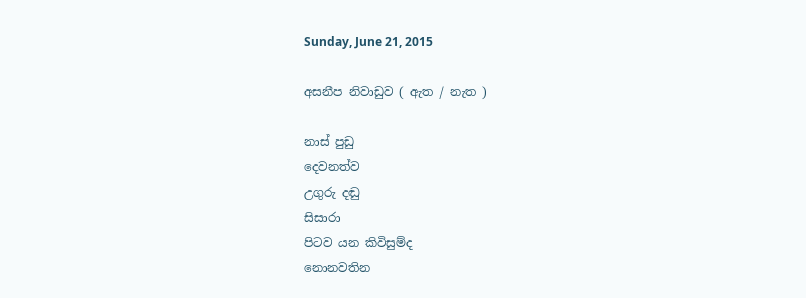Sunday, June 21, 2015

අසනීප නිවාඩුව ( ඇත / නැත )

නාස් පුඩු
දෙවනත්ව
උගුරු දඬු
සිසාරා
පිටව යන කිවිසුම්ද
නොනවතින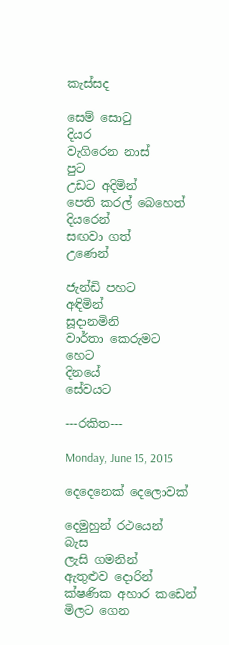කැස්සද

සෙම් සොටු
දියර
වැගිරෙන නාස්
පුට
උඩට අදිමින්
පෙති කරල් බෙහෙත්
දියරෙන්
සඟවා ගත්
උණෙන්

ජැන්ඩි පහට
අඳිමින්
සූදානමිනි
වාර්තා කෙරුමට
හෙට
දිනයේ
සේවයට

---රකිත---

Monday, June 15, 2015

දෙදෙනෙක් දෙලොවක්

දෙමුහුන් රථයෙන්
බැස
ලැසි ගමනින්
ඇතුළුව දොරින්
ක්ෂණික අහාර කඩෙන්
මිලට ගෙන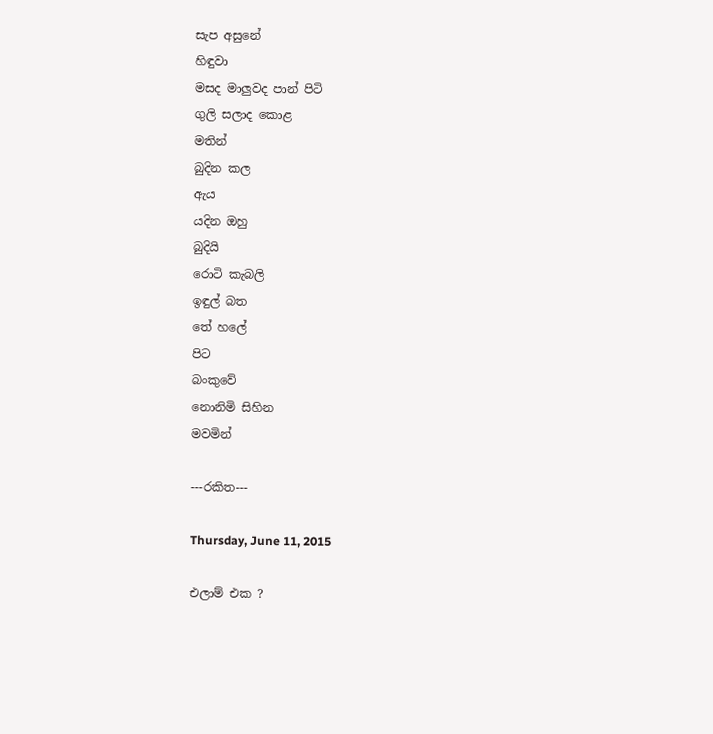සැප අසුනේ
හිඳුවා
මසද මාලුවද පාන් පිටි
ගුලි සලාද කොළ
මතින්
බුදින කල
ඇය
යදින ඔහු
බුදියි
රොටි කැබලි
ඉඳුල් බත
තේ හලේ
පිට
බංකුවේ
නොනිමි සිහින
මවමින්

---රකිත---

Thursday, June 11, 2015

එලාම් එක ?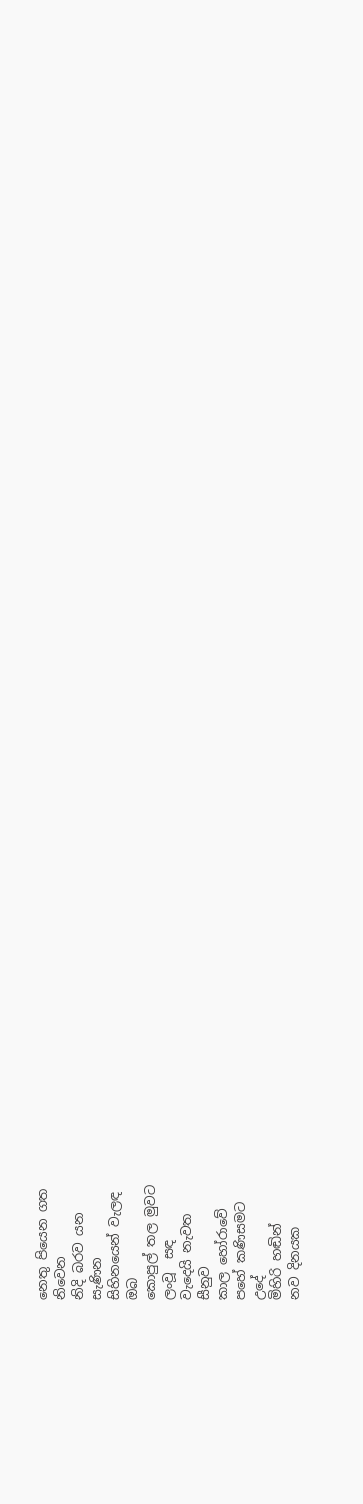නෙතු පියෙන ගත
නිවෙන
නිදි බරව යන
සැණින
සිහිනයෙන් වැලඳ
ඔබ
කොපුල් තල මුවට
ලංවූ  සඳ
වැදෙයි නැවත
සීනුව
කාල හෝරාවේ
පහේ කණිසමට
උදේ
මිහිරි හඬින්
නව දිනයක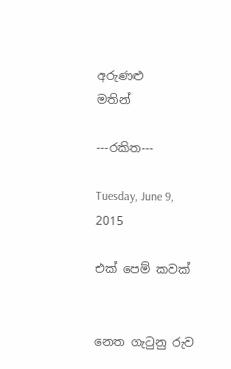අරුණළු
මතින්

---රකිත---

Tuesday, June 9, 2015

එක් පෙම් කවක්


නෙත ගැටුනු රුව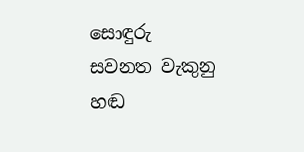සොඳුරු
සවනත වැකුනු හඬ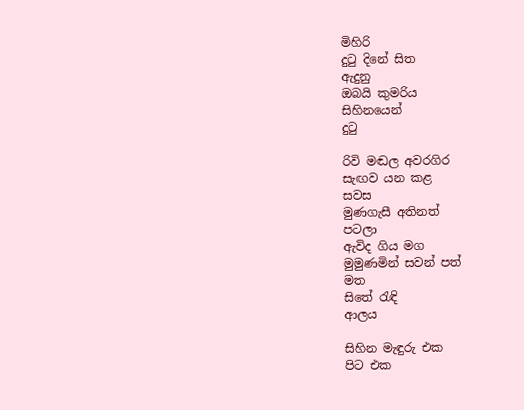මිහිරි
දුටු දිනේ සිත
ඇදුනු
ඔබයි කුමරිය
සිහිනයෙන්
දුටු

රිවි මඬල අවරගිර
සැඟව යන කළ
සවස
මුණගැසී අතිනත්
පටලා
ඇවිද ගිය මග
මුමුණමින් සවන් පත්
මත
සිතේ රැඳි
ආලය

සිහින මැඳුරු එක
පිට එක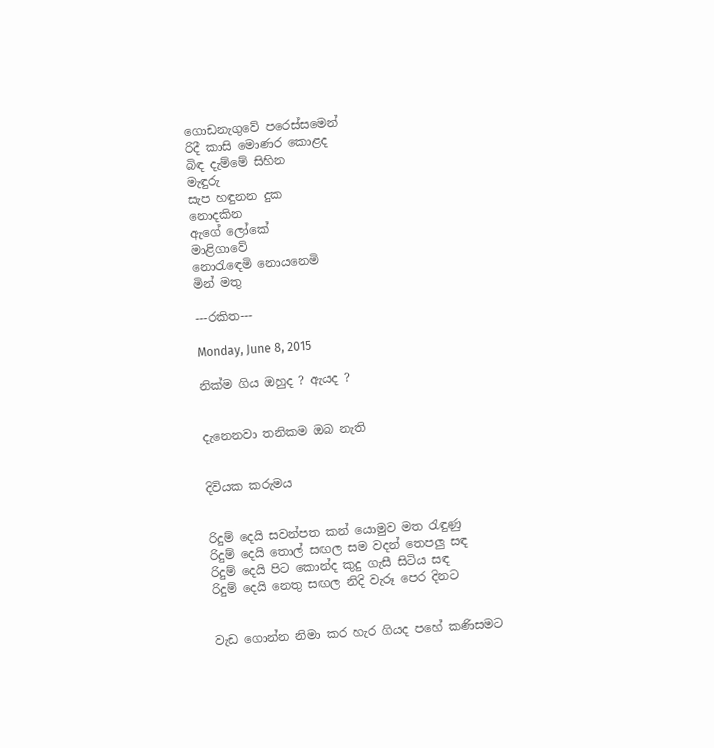ගොඩනැගුවේ පරෙස්සමෙන්
රිදී කාසි මොණර කොළද
බිඳ දැම්මේ සිහින
මැඳුරු
සැප හඳුනන දුක
නොදකින
ඇගේ ලෝකේ
මාළිගාවේ
නොරැඳෙමි නොයනෙමි
මින් මතු

---රකිත---

Monday, June 8, 2015

නික්ම ගිය ඔහුද ? ඇයද ?


දැනෙනවා තනිකම ඔබ නැති


දිවියක කරුමය


රිදුම් දෙයි සවන්පත කන් යොමුව මත රැඳුණු
රිදුම් දෙයි තොල් සඟල සම වදන් තෙපලු සඳ
රිදුම් දෙයි පිට කොන්ද කුදු ගැසී සිටිය සඳ
රිදුම් දෙයි නෙතු සඟල නිදි වැරූ පෙර දිනට


වැඩ ගොන්න නිමා කර හැර ගියද පහේ කණිසමට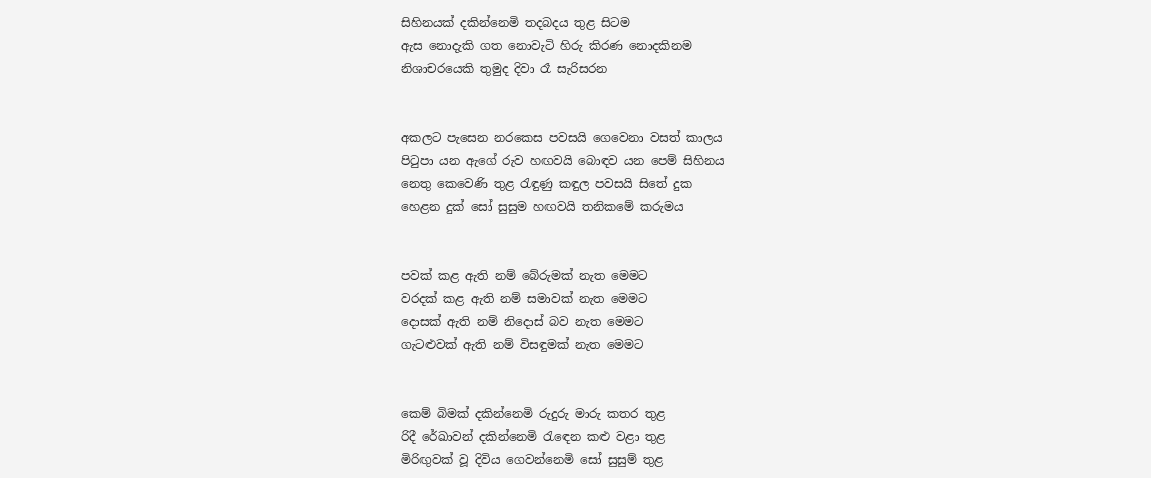සිහිනයක් දකින්නෙමි තදබදය තුළ සිටම
ඇස නොදැකි ගත නොවැටි හිරු කිරණ නොදකිනම
නිශාචරයෙකි තුමුද දිවා රෑ සැරිසරන


අකලට පැසෙන නරකෙස පවසයි ගෙවෙනා වසත් කාලය
පිටුපා යන ඇගේ රුව හඟවයි බොඳව යන පෙම් සිහිනය
නෙතු කෙවෙණි තුළ රැඳුණු කඳුල පවසයි සිතේ දුක
හෙළන දුක් සෝ සුසුම හඟවයි තනිකමේ කරුමය


පවක් කළ ඇති නම් බේරුමක් නැත මෙමට
වරදක් කළ ඇති නම් සමාවක් නැත මෙමට
දොසක් ඇති නම් නිදොස් බව නැත මෙමට
ගැටළුවක් ඇති නම් විසඳුමක් නැත මෙමට


කෙම් බිමක් දකින්නෙමි රුදුරු මාරු කතර තුළ
රිදී රේඛාවන් දකින්නෙමි රැඳෙන කළු වළා තුළ
මිරිඟුවක් වූ දිවිය ගෙවන්නෙමි සෝ සුසුම් තුළ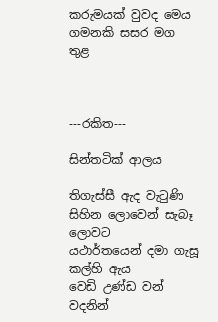කරුමයක් වුවද මෙය ගමනකි සසර මග තුළ



---රකිත---

සින්තටික් ආලය

තිගැස්සී ඇද වැටුණි
සිහින ලොවෙන් සැබෑ ලොවට
යථාර්තයෙන් දමා ගැසූ
කල්හි ඇය
වෙඩි උණ්ඩ වන් වදනින්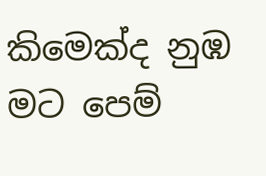කිමෙක්ද නුඹ මට පෙම්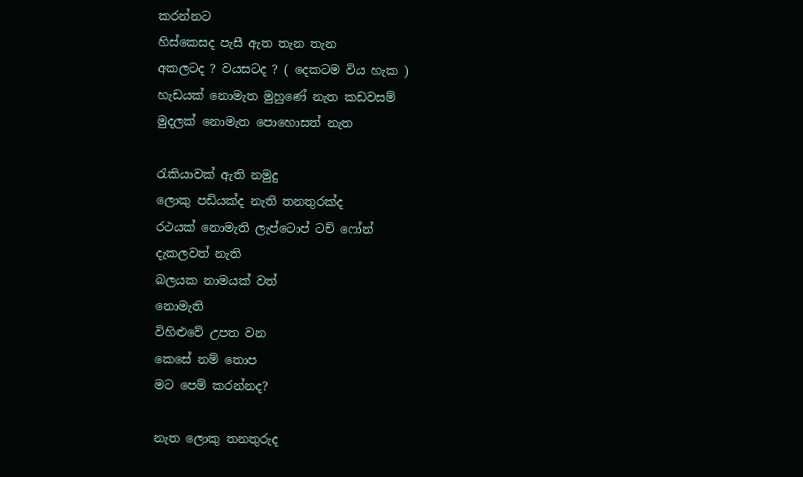කරන්නට
හිස්කෙසද පැසී ඇත තැන තැන
අකලටද ? වයසටද ? ( දෙකටම විය හැක )
හැඩයක් නොමැත මුහුණේ නැත කඩවසම්
මුදලක් නොමැත පොහොසත් නැත

රැකියාවක් ඇති නමුදු
ලොකු පඩියක්ද නැති තනතුරක්ද
රථයක් නොමැති ලැප්ටොප් ටච් ෆෝන්
දැකලවත් නැති
බලයක නාමයක් වත්
නොමැති
විහිළුවේ උපත වන
කෙසේ නම් තොප
මට පෙම් කරන්නද?

නැත ලොකු තනතුරුද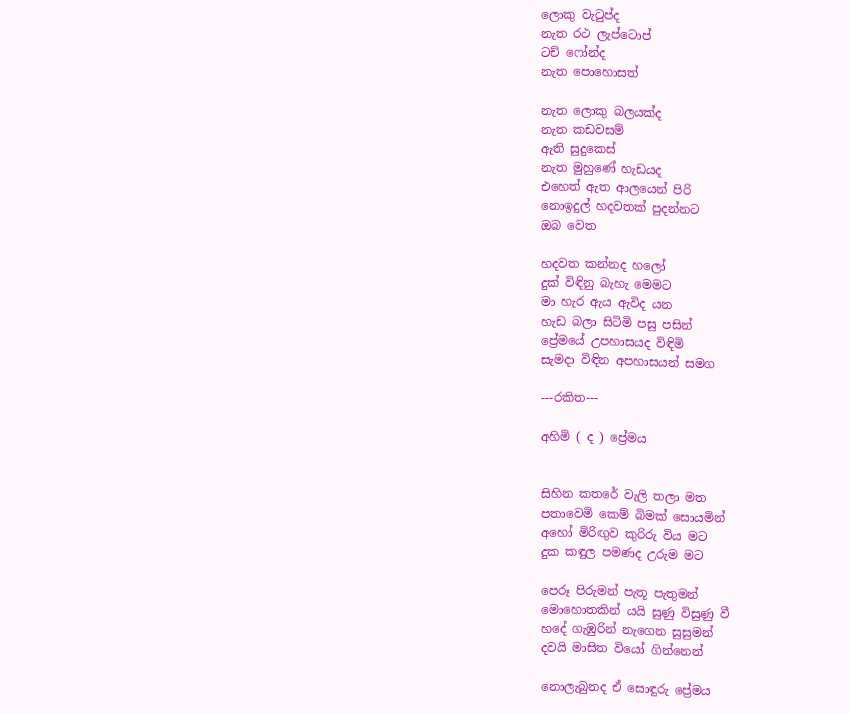ලොකු වැටුප්ද
නැත රථ ලැප්ටොප්
ටච් ෆෝන්ද
නැත පොහොසත්

නැත ලොකු බලයක්ද
නැත කඩවසම්
ඇති සුදුකෙස්
නැත මුහුණේ හැඩයද
එහෙත් ඇත ආලයෙන් පිරි
නොඉදුල් හදවතක් පුදන්නට
ඔබ වෙත

හදවත කන්නද හලෝ
දුක් විඳිනු බැහැ මෙමට
මා හැර ඇය ඇවිද යන
හැඩ බලා සිටිමි පසු පසින්
ප්‍රේමයේ උපහාසයද විඳිමි
සැමදා විඳින අපහාසයන් සමග

---රකිත---

අහිමි ( ද ) ප්‍රේමය


සිහින කතරේ වැලි තලා මත
පතාවෙමි කෙම් බිමක් සොයමින්
අහෝ මිරිඟුව කුරිරු විය මට
දුක කඳුල පමණද උරුම මට

පෙරූ පිරුමන් පැතූ පැතුමන්
මොහොතකින් යයි සුණු විසුණු වී
හදේ ගැඹුරින් නැගෙන සුසුමන්
දවයි මාසිත වියෝ ගින්නෙන්

නොලැබුනද ඒ සොඳුරු ප්‍රේමය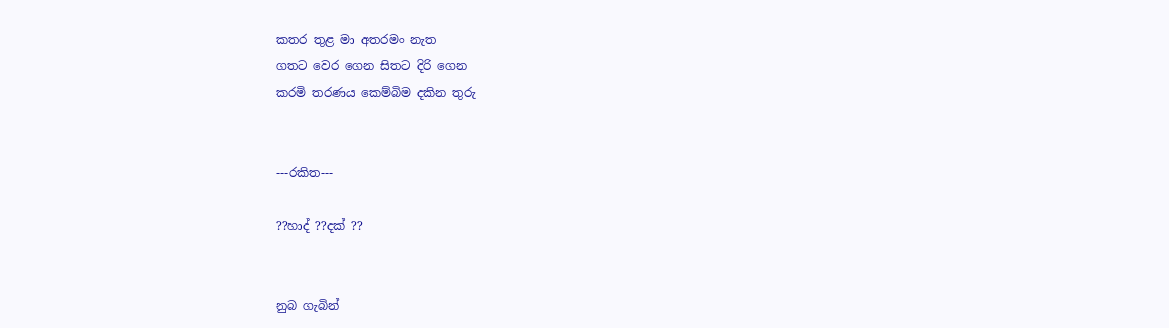කතර තුළ මා අතරමං නැත
ගතට වෙර ගෙන සිතට දිරි ගෙන
කරමි තරණය කෙම්බිම දකින තුරු


---රකිත---

??හාද් ??දක් ??


නුබ ගැබින්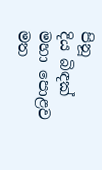පිනූ
දිය බිඳක්
මහා පොළව මත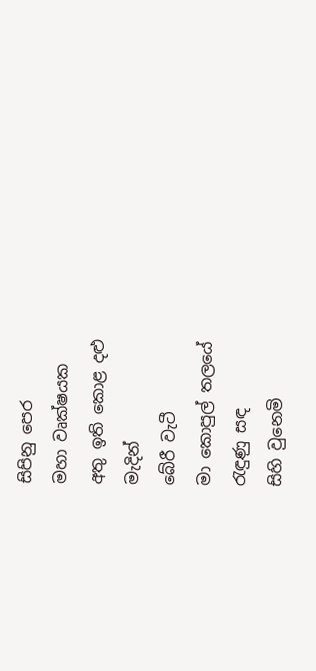සිපිනු පෙර
මහා වෘක්ෂයක
අතු ඉති කොළ දළු
මැදින්
බේරී වැටී
මා කොපුල් තලයේ
රැඳුණු සඳ
සිහි වුනෙමි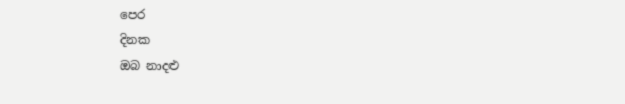පෙර
දිනක
ඔබ නාදළු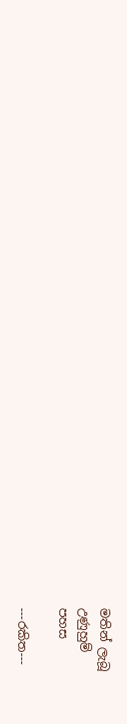මතින් ලැබූ
උණුහුම්
පහස

---රකිත---